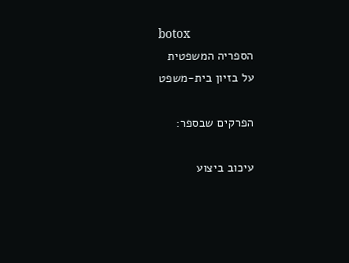botox
הספריה המשפטית
על בזיון בית-משפט

הפרקים שבספר:

עיכוב ביצוע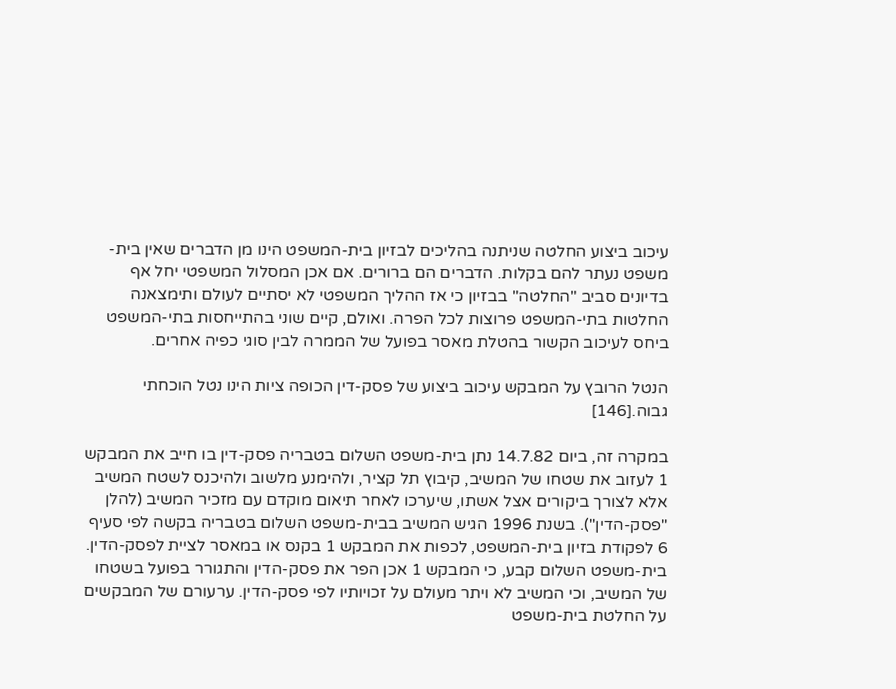עיכוב ביצוע החלטה שניתנה בהליכים לבזיון בית-המשפט הינו מן הדברים שאין בית-משפט נעתר להם בקלות. הדברים הם ברורים. אם אכן המסלול המשפטי יחל אף בדיונים סביב "החלטה" בבזיון כי אז ההליך המשפטי לא יסתיים לעולם ותימצאנה החלטות בתי-המשפט פרוצות לכל הפרה. ואולם, קיים שוני בהתייחסות בתי-המשפט ביחס לעיכוב הקשור בהטלת מאסר בפועל של הממרה לבין סוגי כפיה אחרים.

הנטל הרובץ על המבקש עיכוב ביצוע של פסק-דין הכופה ציות הינו נטל הוכחתי גבוה.[146]

במקרה זה, ביום 14.7.82 נתן בית-משפט השלום בטבריה פסק-דין בו חייב את המבקש 1 לעזוב את שטחו של המשיב, קיבוץ תל קציר, ולהימנע מלשוב ולהיכנס לשטח המשיב אלא לצורך ביקורים אצל אשתו, שיערכו לאחר תיאום מוקדם עם מזכיר המשיב (להלן "פסק-הדין"). בשנת 1996 הגיש המשיב בבית-משפט השלום בטבריה בקשה לפי סעיף 6 לפקודת בזיון בית-המשפט, לכפות את המבקש 1 בקנס או במאסר לציית לפסק-הדין. בית-משפט השלום קבע, כי המבקש 1 אכן הפר את פסק-הדין והתגורר בפועל בשטחו של המשיב, וכי המשיב לא ויתר מעולם על זכויותיו לפי פסק-הדין. ערעורם של המבקשים על החלטת בית-משפט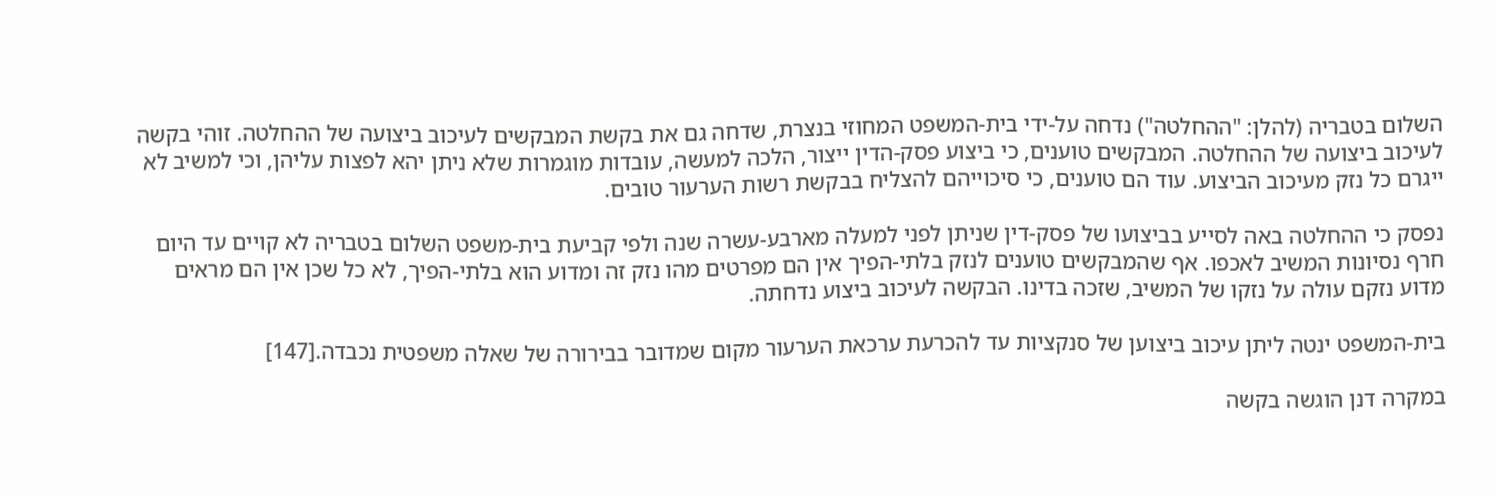השלום בטבריה (להלן: "ההחלטה") נדחה על-ידי בית-המשפט המחוזי בנצרת, שדחה גם את בקשת המבקשים לעיכוב ביצועה של ההחלטה. זוהי בקשה לעיכוב ביצועה של ההחלטה. המבקשים טוענים, כי ביצוע פסק-הדין ייצור, הלכה למעשה, עובדות מוגמרות שלא ניתן יהא לפצות עליהן, וכי למשיב לא ייגרם כל נזק מעיכוב הביצוע. עוד הם טוענים, כי סיכוייהם להצליח בבקשת רשות הערעור טובים.

נפסק כי ההחלטה באה לסייע בביצועו של פסק-דין שניתן לפני למעלה מארבע-עשרה שנה ולפי קביעת בית-משפט השלום בטבריה לא קויים עד היום חרף נסיונות המשיב לאכפו. אף שהמבקשים טוענים לנזק בלתי-הפיך אין הם מפרטים מהו נזק זה ומדוע הוא בלתי-הפיך, לא כל שכן אין הם מראים מדוע נזקם עולה על נזקו של המשיב, שזכה בדינו. הבקשה לעיכוב ביצוע נדחתה.

בית-המשפט ינטה ליתן עיכוב ביצוען של סנקציות עד להכרעת ערכאת הערעור מקום שמדובר בבירורה של שאלה משפטית נכבדה.[147]

במקרה דנן הוגשה בקשה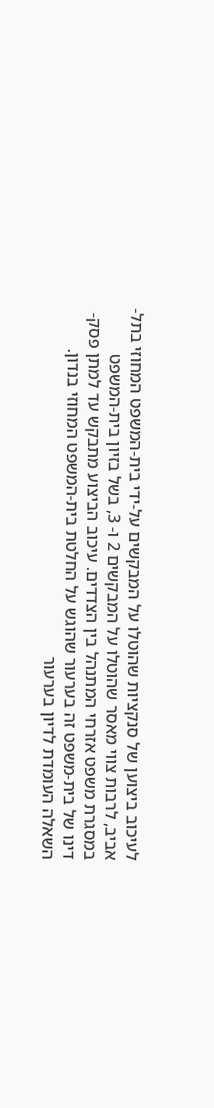לעיכוב ביצוען של סנקציות שהוטלו על המבקשים על-ידי בית-המשפט המחוזי בתל-אביב, לרבות צווי מאסר שהוטלו על המבקשים 2 ו- 3, בשל בזיון בית-המשפט במסגרת משפט אזרחי המתנהל בין הצדדים. עיכוב הביצוע מתבקש עד למתן פסק-דינו של בית-משפט זה בערעור שהוגש על החלטת בית-המשפט המחוזי בנדון. השאלה העומדת לדיון בערעור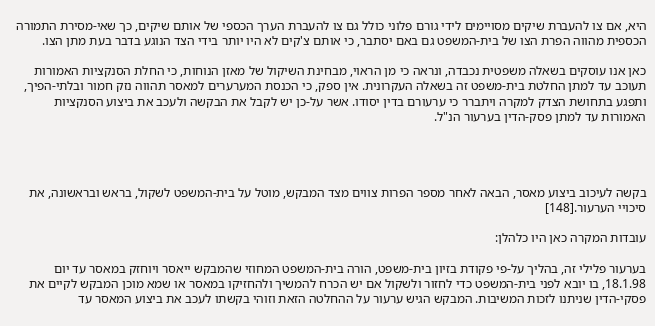היא, אם צו להעברת שיקים מסויימים לידי גורם פלוני כולל גם צו להעברת הערך הכספי של אותם שיקים, כך שאי-מסירת התמורה הכספית מהווה הפרת הצו של בית-המשפט גם באם יסתבר, כי אותם צ'קים לא היו יותר בידי הצד הנוגע בדבר בעת מתן הצו.

כאן אנו עוסקים בשאלה משפטית נכבדה, ונראה כי מן הראוי, מבחינת השיקול של מאזן הנוחות, כי החלת הסנקציות האמורות תעוכב עד למתן החלטת בית-משפט זה בשאלה העקרונית. אין ספק, כי הכנסת המערערים למאסר תהווה נזק חמור ובלתי-הפיך, ותפגע בתחושת הצדק למקרה ויתברר כי ערעורם בדין יסודו. אשר על-כן יש לקבל את הבקשה ולעכב את ביצוע הסנקציות האמורות עד למתן פסק-הדין בערעור הנ"ל.




בקשה לעיכוב ביצוע מאסר, הבאה לאחר מספר הפרות צווים מצד המבקש, מוטל על בית-המשפט לשקול, בראש ובראשונה, את סיכויי הערעור.[148]

עובדות המקרה כאן היו כלהלן:

בערעור פלילי זה, בהליך על-פי פקודת בזיון בית-משפט, הורה בית-המשפט המחוזי שהמבקש ייאסר ויוחזק במאסר עד יום 18.1.98, בו יובא לפני בית-המשפט כדי לחזור ולשקול אם יש הכרח להמשיך ולהחזיקו במאסר או שמא מוכן המבקש לקיים את פסקי-הדין שניתנו לזכות המשיבות. המבקש הגיש ערעור על ההחלטה הזאת וזוהי בקשתו לעכב את ביצוע המאסר עד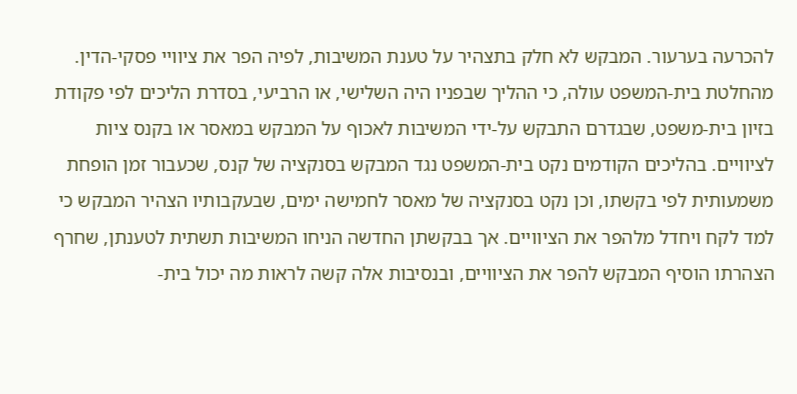להכרעה בערעור. המבקש לא חלק בתצהיר על טענת המשיבות, לפיה הפר את ציוויי פסקי-הדין. מהחלטת בית-המשפט עולה, כי ההליך שבפניו היה השלישי, או הרביעי, בסדרת הליכים לפי פקודת בזיון בית-משפט, שבגדרם התבקש על-ידי המשיבות לאכוף על המבקש במאסר או בקנס ציות לציוויים. בהליכים הקודמים נקט בית-המשפט נגד המבקש בסנקציה של קנס, שכעבור זמן הופחת משמעותית לפי בקשתו, וכן נקט בסנקציה של מאסר לחמישה ימים, שבעקבותיו הצהיר המבקש כי למד לקח ויחדל מלהפר את הציוויים. אך בבקשתן החדשה הניחו המשיבות תשתית לטענתן, שחרף הצהרתו הוסיף המבקש להפר את הציוויים, ובנסיבות אלה קשה לראות מה יכול בית-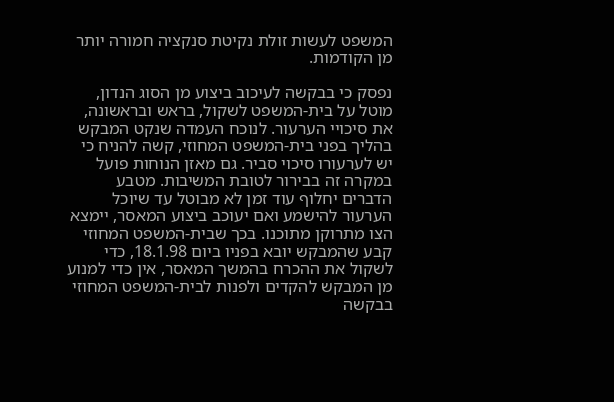המשפט לעשות זולת נקיטת סנקציה חמורה יותר מן הקודמות.

נפסק כי בבקשה לעיכוב ביצוע מן הסוג הנדון, מוטל על בית-המשפט לשקול, בראש ובראשונה, את סיכויי הערעור. לנוכח העמדה שנקט המבקש בהליך בפני בית-המשפט המחוזי, קשה להניח כי יש לערעורו סיכוי סביר. גם מאזן הנוחות פועל במקרה זה בבירור לטובת המשיבות. מטבע הדברים יחלוף עוד זמן לא מבוטל עד שיוכל הערעור להישמע ואם יעוכב ביצוע המאסר, יימצא הצו מתרוקן מתוכנו. בכך שבית-המשפט המחוזי קבע שהמבקש יובא בפניו ביום 18.1.98, כדי לשקול את ההכרח בהמשך המאסר, אין כדי למנוע מן המבקש להקדים ולפנות לבית-המשפט המחוזי בבקשה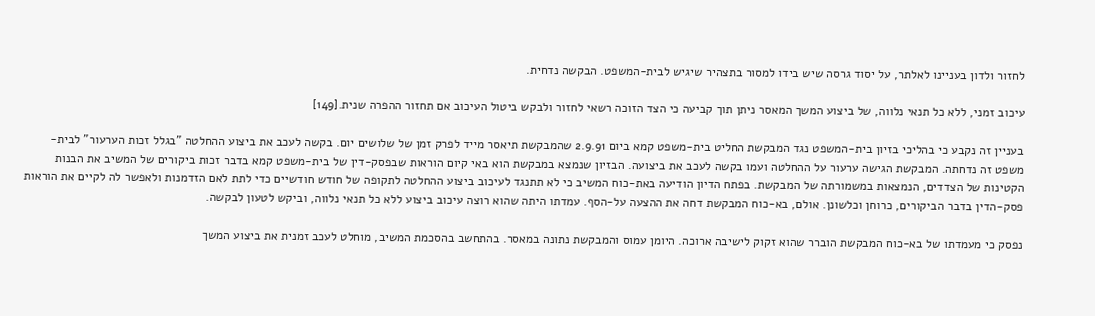לחזור ולדון בעניינו לאלתר, על יסוד גרסה שיש בידו למסור בתצהיר שיגיש לבית-המשפט. הבקשה נדחית.

עיכוב זמני, ללא כל תנאי נלווה, של ביצוע המשך המאסר ניתן תוך קביעה כי הצד הזוכה רשאי לחזור ולבקש ביטול העיכוב אם תחזור ההפרה שנית.[149]

בעניין זה נקבע כי בהליכי בזיון בית-המשפט נגד המבקשת החליט בית-משפט קמא ביום 2.9.91 שהמבקשת תיאסר מייד לפרק זמן של שלושים יום. בקשה לעכב את ביצוע ההחלטה "בגלל זכות הערעור" לבית-משפט זה נדחתה. המבקשת הגישה ערעור על ההחלטה ועמו בקשה לעכב את ביצועה. הבזיון שנמצא במבקשת הוא באי קיום הוראות שבפסק-דין של בית-משפט קמא בדבר זכות ביקורים של המשיב את הבנות הקטינות של הצדדים, הנמצאות במשמורתה של המבקשת. בפתח הדיון הודיעה באת-כוח המשיב כי לא תתנגד לעיכוב ביצוע ההחלטה לתקופה של חודש חודשיים כדי לתת לאם הזדמנות ולאפשר לה לקיים את הוראות פסק-הדין בדבר הביקורים, כרוחן וכלשונן. אולם, בא-כוח המבקשת דחה את ההצעה על-הסף. עמדתו היתה שהוא רוצה עיכוב ביצוע ללא כל תנאי נלווה, וביקש לטעון לבקשה.

נפסק כי מעמדתו של בא-כוח המבקשת הוברר שהוא זקוק לישיבה ארוכה. היומן עמוס והמבקשת נתונה במאסר. בהתחשב בהסכמת המשיב, מוחלט לעכב זמנית את ביצוע המשך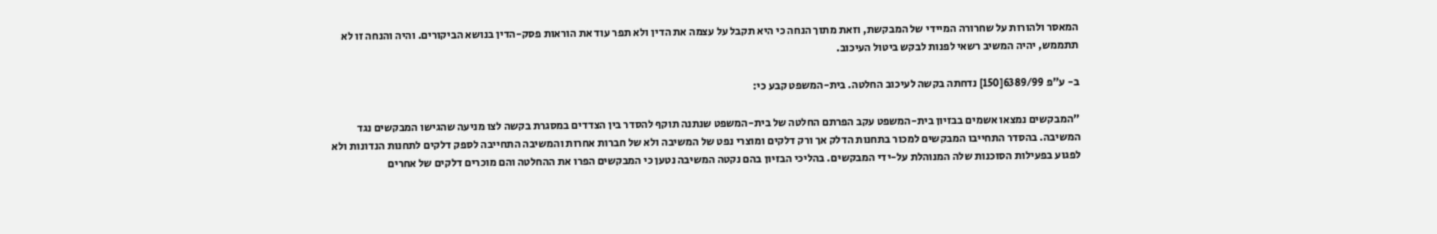המאסר ולהורות על שחרורה המיידי של המבקשת, וזאת מתוך הנחה כי היא תקבל על עצמה את הדין ולא תפר עוד את הוראות פסק-הדין בנושא הביקורים. והיה והנחה זו לא תתממש, יהיה המשיב רשאי לפנות לבקש ביטול העיכוב.

ב- ע"פ 6389/99[150] נדחתה בקשה לעיכוב החלטה. בית-המשפט קבע כי:

"המבקשים נמצאו אשמים בבזיון בית-המשפט עקב הפרתם החלטה של בית-המשפט שנתנה תוקף להסדר בין הצדדים במסגרת בקשה לצו מניעה שהגישו המבקשים נגד המשיבה. בהסדר התחייבו המבקשים למכור בתחנות הדלק אך ורק דלקים ומוצרי נפט של המשיבה ולא של חברות אחרות והמשיבה התחייבה לספק דלקים לתחנות הנדונות ולא לפגוע בפעילות הסוכנות שלה המנוהלת על-ידי המבקשים. בהליכי הבזיון בהם נקטה המשיבה נטען כי המבקשים הפרו את ההחלטה והם מוכרים דלקים של אחרים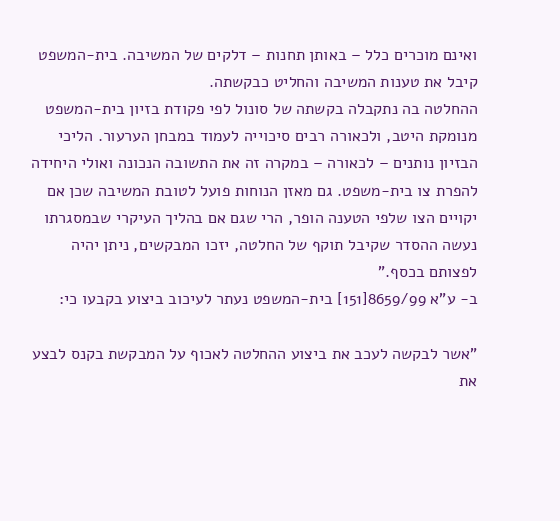ואינם מוכרים כלל – באותן תחנות – דלקים של המשיבה. בית-המשפט קיבל את טענות המשיבה והחליט כבקשתה.
ההחלטה בה נתקבלה בקשתה של סונול לפי פקודת בזיון בית-המשפט מנומקת היטב, ולכאורה רבים סיכוייה לעמוד במבחן הערעור. הליכי הבזיון נותנים – לכאורה – במקרה זה את התשובה הנכונה ואולי היחידה להפרת צו בית-משפט. גם מאזן הנוחות פועל לטובת המשיבה שכן אם יקויים הצו שלפי הטענה הופר, הרי שגם אם בהליך העיקרי שבמסגרתו נעשה ההסדר שקיבל תוקף של החלטה, יזכו המבקשים, ניתן יהיה לפצותם בכסף."
ב- ע"א 8659/99[151] בית-המשפט נעתר לעיכוב ביצוע בקבעו כי:

"אשר לבקשה לעכב את ביצוע ההחלטה לאכוף על המבקשת בקנס לבצע את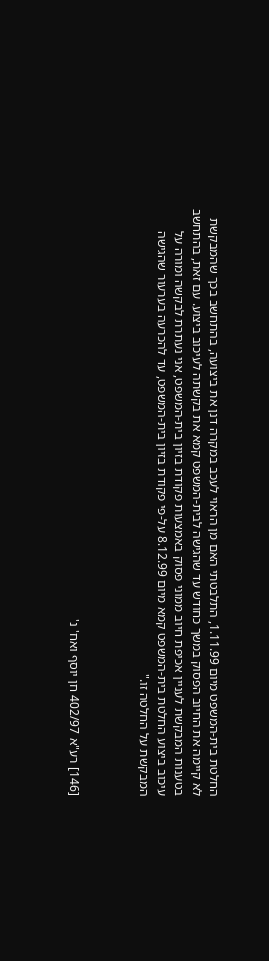החלטת בית-המשפט מיום 1.11.99, התלבטתי האם מן הראוי לעכב במקרה דנן את ביצועה, בהתחשב בכך שהמבקשת לא קיימה את החיוב הפסוק במשך כחודש עד שהגישה לבית-המשפט קמא את בקשתה לעיכוב ביצוע. עם זאת, בהתחשב בטענות המבקשת לעניין אכיפת חיוב ממוני פסוק באמצעות פקודת בזיון בית-המשפט, אני נעתרת לבקשה ומורה על עיכוב ביצוע החלטת בית-המשפט קמא מיום 8.12.99 על-פי פקודת בזיון בית-המשפט, עד להכרעה בערעור שהגישה המבקשת על החלטה זו."



[146] רע"א 402/97 חן יוסף ואח' נ'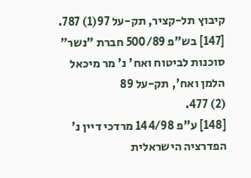קיבוץ תל-קציר, תק-על 97(1) 787.
[147] בש"פ 500/89 חברת "נשר" סוכנות לביטוח ואח' נ' מר מיכאל הלמן ואח', תק-על 89
(2) 477.
[148] ע"פ 144/98 מרדכי דיין נ' הפדרציה הישראלית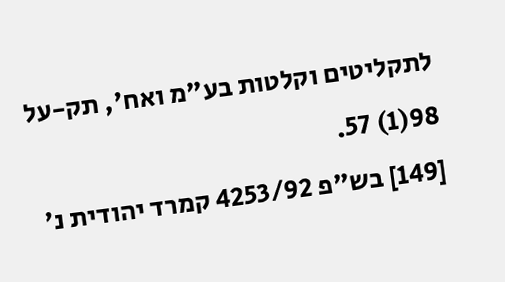לתקליטים וקלטות בע"מ ואח', תק-על 98(1) 57.
[149] בש"פ 4253/92 קמרד יהודית נ'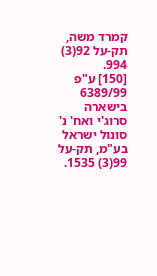קמרד משה, תק-על 92(3) 994.
[150] ע"פ 6389/99 בישארה סרוג'י ואח' נ' סונול ישראל בע"מ, תק-על 99(3) 1535.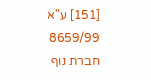[151] ע"א 8659/99 חברת נוף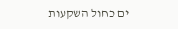ים כחול השקעות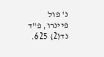נ' פול פיינרו, פ"ד נד(2) 625.